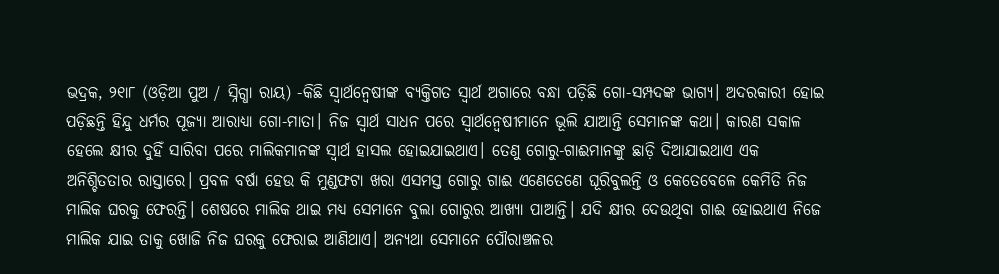ଭଦ୍ରକ, ୨୧ା୮ (ଓଡ଼ିଆ ପୁଅ / ସ୍ନିଗ୍ଧା ରାୟ) -କିଛି ସ୍ୱାର୍ଥନ୍ୱେଷୀଙ୍କ ବ୍ୟକ୍ତିଗତ ସ୍ୱାର୍ଥ ଅଗାରେ ବନ୍ଧା ପଡ଼ିଛି ଗୋ-ସମ୍ପଦଙ୍କ ଭାଗ୍ୟ। ଅଦରକାରୀ ହୋଇ ପଡ଼ିଛନ୍ତି ହିନ୍ଦୁ ଧର୍ମର ପୂଜ୍ୟା ଆରାଧ୍ୟା ଗୋ-ମାତା। ନିଜ ସ୍ୱାର୍ଥ ସାଧନ ପରେ ସ୍ୱାର୍ଥନ୍ୱେଷୀମାନେ ଭୂଲି ଯାଆନ୍ତି ସେମାନଙ୍କ କଥା। କାରଣ ସକାଳ ହେଲେ କ୍ଷୀର ଦୁହିଁ ସାରିବା ପରେ ମାଲିକମାନଙ୍କ ସ୍ୱାର୍ଥ ହାସଲ ହୋଇଯାଇଥାଏ। ତେଣୁ ଗୋରୁ-ଗାଈମାନଙ୍କୁ ଛାଡ଼ି ଦିଆଯାଇଥାଏ ଏକ ଅନିଶ୍ଚିତତାର ରାସ୍ତାରେ। ପ୍ରବଳ ବର୍ଷା ହେଉ କି ମୁଣ୍ଡଫଟା ଖରା ଏସମସ୍ତ ଗୋରୁ ଗାଈ ଏଣେତେଣେ ଘୂରିବୁଲନ୍ତି ଓ କେତେବେଳେ କେମିତି ନିଜ ମାଲିକ ଘରକୁ ଫେରନ୍ତି। ଶେଷରେ ମାଲିକ ଥାଇ ମଧ୍ୟ ସେମାନେ ବୁଲା ଗୋରୁର ଆଖ୍ୟା ପାଆନ୍ତି। ଯଦି କ୍ଷୀର ଦେଉଥିବା ଗାଈ ହୋଇଥାଏ ନିଜେ ମାଲିକ ଯାଇ ତାକୁ ଖୋଜି ନିଜ ଘରକୁ ଫେରାଇ ଆଣିଥାଏ। ଅନ୍ୟଥା ସେମାନେ ପୌରାଞ୍ଚଳର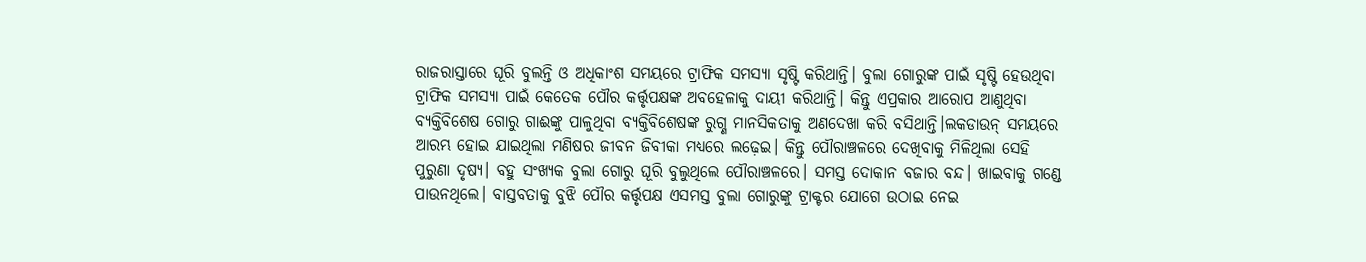ରାଜରାସ୍ତାରେ ଘୂରି ବୁଲନ୍ତି ଓ ଅଧିକାଂଶ ସମୟରେ ଟ୍ରାଫିକ ସମସ୍ୟା ସୃଷ୍ଟି କରିଥାନ୍ତି। ବୁଲା ଗୋରୁଙ୍କ ପାଇଁ ସୃଷ୍ଟି ହେଉଥିବା ଟ୍ରାଫିକ ସମସ୍ୟା ପାଇଁ କେତେକ ପୌର କର୍ତ୍ତୃପକ୍ଷଙ୍କ ଅବହେଳାକୁ ଦାୟୀ କରିଥାନ୍ତି। କିନ୍ତୁ ଏପ୍ରକାର ଆରୋପ ଆଣୁଥିବା ବ୍ୟକ୍ତିବିଶେଷ ଗୋରୁ ଗାଈଙ୍କୁ ପାଳୁଥିବା ବ୍ୟକ୍ତିବିଶେଷଙ୍କ ରୁଗ୍ଣ ମାନସିକତାକୁ ଅଣଦେଖା କରି ବସିଥାନ୍ତି।ଲକଡାଉନ୍ ସମୟରେ ଆରମ୍ଭ ହୋଇ ଯାଇଥିଲା ମଣିଷର ଜୀବନ ଜିବୀକା ମଧ୍ୟରେ ଲଢ଼େଇ। କିନ୍ତୁ ପୌରାଞ୍ଚଳରେ ଦେଖିବାକୁ ମିଳିଥିଲା ସେହି ପୁରୁଣା ଦୃଷ୍ୟ। ବହୁ ସଂଖ୍ୟକ ବୁଲା ଗୋରୁ ଘୂରି ବୁଲୁଥିଲେ ପୌରାଞ୍ଚଳରେ। ସମସ୍ତ ଦୋକାନ ବଜାର ବନ୍ଦ। ଖାଇବାକୁ ଗଣ୍ଡେ ପାଉନଥିଲେ। ବାସ୍ତବତାକୁ ବୁଝି ପୌର କର୍ତ୍ତୃପକ୍ଷ ଏସମସ୍ତ ବୁଲା ଗୋରୁଙ୍କୁ ଟ୍ରାକ୍ଟର ଯୋଗେ ଉଠାଇ ନେଇ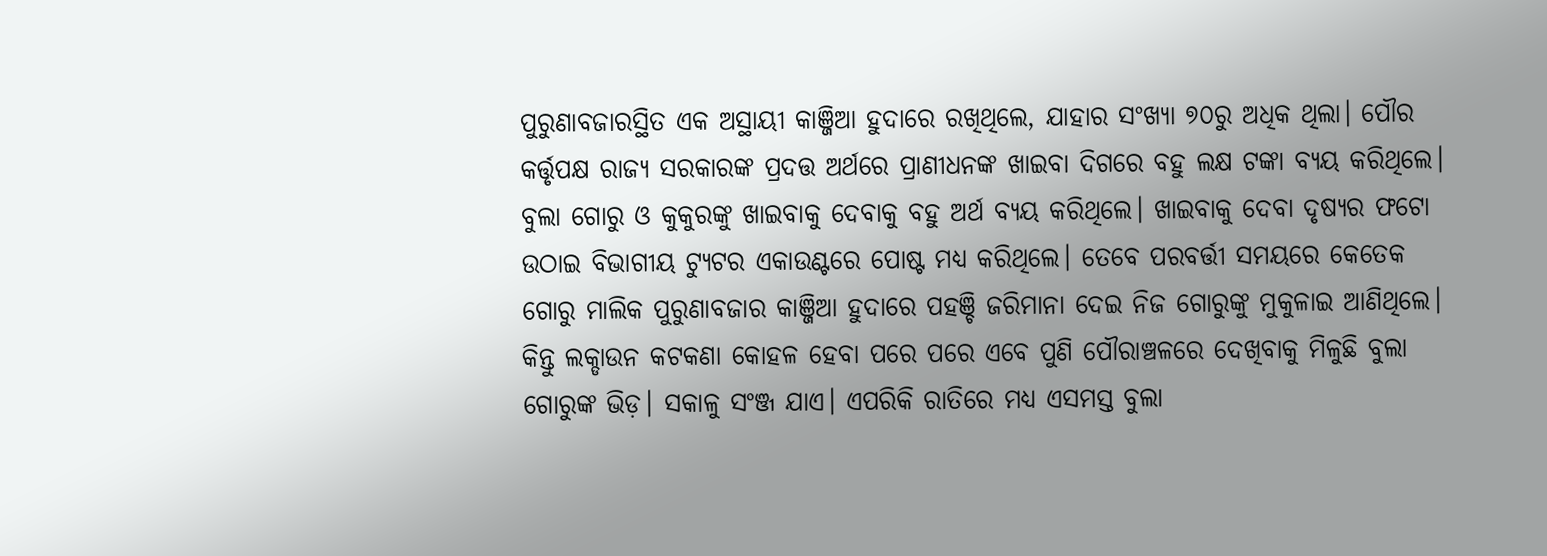ପୁରୁଣାବଜାରସ୍ଥିତ ଏକ ଅସ୍ଥାୟୀ କାଞ୍ଜିଆ ହୁଦାରେ ରଖିଥିଲେ, ଯାହାର ସଂଖ୍ୟା ୭୦ରୁ ଅଧିକ ଥିଲା। ପୌର କର୍ତ୍ତୃପକ୍ଷ ରାଜ୍ୟ ସରକାରଙ୍କ ପ୍ରଦତ୍ତ ଅର୍ଥରେ ପ୍ରାଣୀଧନଙ୍କ ଖାଇବା ଦିଗରେ ବହୁ ଲକ୍ଷ ଟଙ୍କା ବ୍ୟୟ କରିଥିଲେ। ବୁଲା ଗୋରୁ ଓ କୁକୁରଙ୍କୁ ଖାଇବାକୁ ଦେବାକୁ ବହୁ ଅର୍ଥ ବ୍ୟୟ କରିଥିଲେ। ଖାଇବାକୁ ଦେବା ଦୃଷ୍ୟର ଫଟୋ ଉଠାଇ ବିଭାଗୀୟ ଟ୍ୟୁଟର ଏକାଉଣ୍ଟରେ ପୋଷ୍ଟ ମଧ୍ୟ କରିଥିଲେ। ତେବେ ପରବର୍ତ୍ତୀ ସମୟରେ କେତେକ ଗୋରୁ ମାଲିକ ପୁରୁଣାବଜାର କାଞ୍ଜିଆ ହୁଦାରେ ପହଞ୍ଚି ଜରିମାନା ଦେଇ ନିଜ ଗୋରୁଙ୍କୁ ମୁକୁଳାଇ ଆଣିଥିଲେ। କିନ୍ତୁ ଲକ୍ଡାଉନ କଟକଣା କୋହଳ ହେବା ପରେ ପରେ ଏବେ ପୁଣି ପୌରାଞ୍ଚଳରେ ଦେଖିବାକୁ ମିଳୁଛି ବୁଲା ଗୋରୁଙ୍କ ଭିଡ଼। ସକାଳୁ ସଂଞ୍ଜ ଯାଏ। ଏପରିକି ରାତିରେ ମଧ୍ୟ ଏସମସ୍ତ ବୁଲା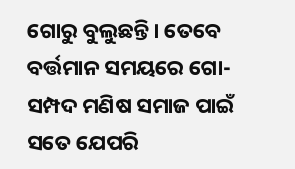ଗୋରୁ ବୁଲୁଛନ୍ତି। ତେବେ ବର୍ତ୍ତମାନ ସମୟରେ ଗୋ-ସମ୍ପଦ ମଣିଷ ସମାଜ ପାଇଁ ସତେ ଯେପରି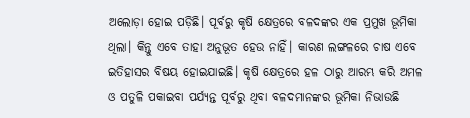ଅଲୋଡ଼ା ହୋଇ ପଡ଼ିଛି। ପୂର୍ବରୁ କୃଷି କ୍ଷେତ୍ରରେ ବଳଦଙ୍କର ଏକ ପ୍ରମୁଖ ଭୂମିକା ଥିଲା। କିନ୍ତୁ ଏବେ ତାହା ଅନୁଭୂତ ହେଉ ନାହିଁ। କାରଣ ଲଙ୍ଗଳରେ ଚାଷ ଏବେ ଇତିହାସର ବିଷୟ ହୋଇଯାଇଛି। କୃଷି କ୍ଷେତ୍ରରେ ହଳ ଠାରୁ ଆରମ୍ଭ କରି ଅମଳ ଓ ପତୁଳି ପକାଇବା ପର୍ଯ୍ୟନ୍ତ ପୂର୍ବରୁ ଥିବା ବଳଦମାନଙ୍କର ଭୂମିକା ନିଭାଉଛି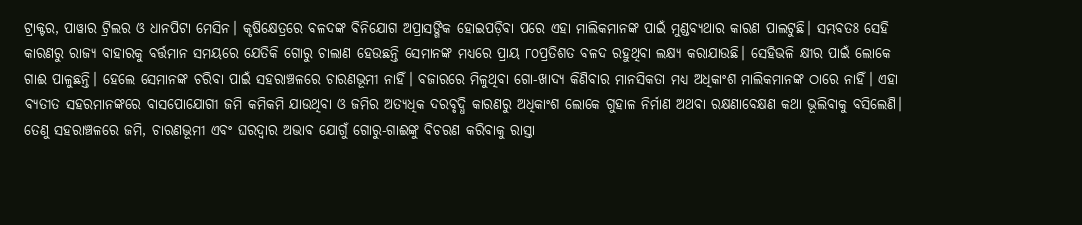ଟ୍ରାକ୍ଟର, ପାୱାର ଟ୍ରିଲର ଓ ଧାନପିଟା ମେସିନ। କୃଷିକ୍ଷେତ୍ରରେ ବଳଦଙ୍କ ବିନିଯୋଗ ଅପ୍ରାସଙ୍ଗିକ ହୋଇପଡ଼ିବା ପରେ ଏହା ମାଲିକମାନଙ୍କ ପାଇଁ ମୁଣ୍ଡବ୍ୟଥାର କାରଣ ପାଲଟୁଛି। ସମ୍ଭବତଃ ସେହି କାରଣରୁ ରାଜ୍ୟ ବାହାରକୁ ବର୍ତ୍ତମାନ ସମୟରେ ଯେତିକି ଗୋରୁ ଚାଲାଣ ହେଉଛନ୍ତି ସେମାନଙ୍କ ମଧ୍ୟରେ ପ୍ରାୟ ୮୦ପ୍ରତିଶତ ବଳଦ ରହୁଥିବା ଲକ୍ଷ୍ୟ କରାଯାଉଛି। ସେହିଭଳି କ୍ଷୀର ପାଇଁ ଲୋକେ ଗାଈ ପାଳୁଛନ୍ତି। ହେଲେ ସେମାନଙ୍କ ଚରିବା ପାଇଁ ସହରାଞ୍ଚଳରେ ଚାରଣଭୂମୀ ନାହିଁ। ବଜାରରେ ମିଳୁଥିବା ଗୋ-ଖାଦ୍ୟ କିଣିବାର ମାନସିକତା ମଧ୍ୟ ଅଧିକାଂଶ ମାଲିକମାନଙ୍କ ଠାରେ ନାହିଁ। ଏହା ବ୍ୟତୀତ ସହରମାନଙ୍କରେ ବାସପୋଯୋଗୀ ଜମି କମିକମି ଯାଉଥିବା ଓ ଜମିର ଅତ୍ୟଧିକ ଦରବୃଦ୍ଧି କାରଣରୁ ଅଧିକାଂଶ ଲୋକେ ଗୁହାଳ ନିର୍ମାଣ ଅଥବା ରକ୍ଷଣାବେକ୍ଷଣ କଥା ଭୂଲିବାକୁ ବସିଲେଣି। ତେଣୁ ସହରାଞ୍ଚଳରେ ଜମି, ଚାରଣଭୂମୀ ଏବଂ ଘରଦ୍ୱାର ଅଭାବ ଯୋଗୁଁ ଗୋରୁ-ଗାଈଙ୍କୁ ବିଚରଣ କରିବାକୁ ରାସ୍ତା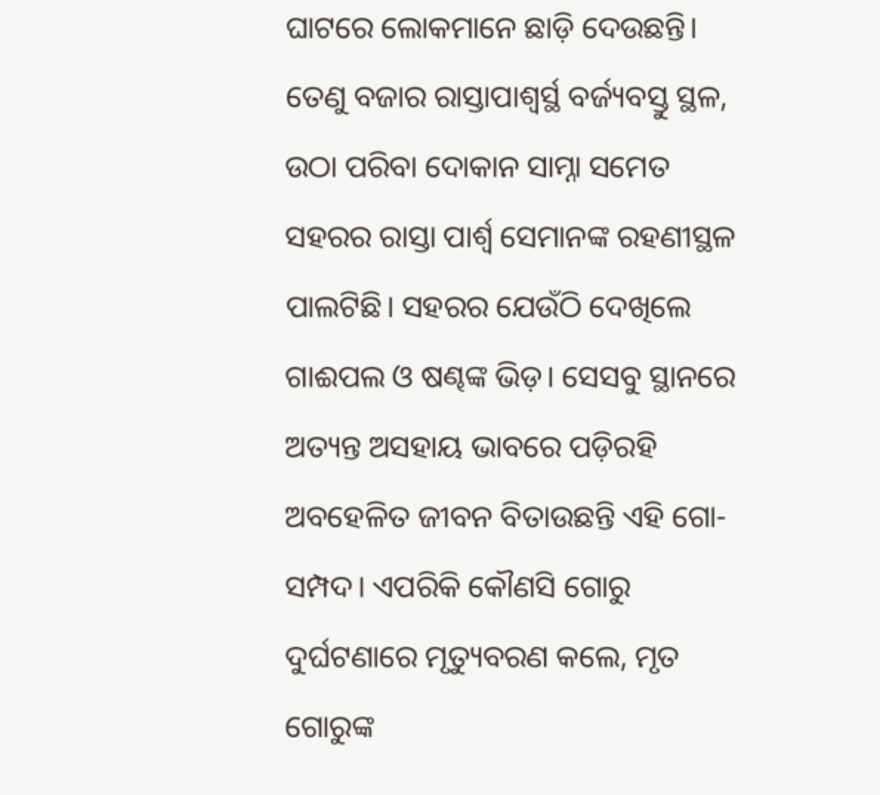ଘାଟରେ ଲୋକମାନେ ଛାଡ଼ି ଦେଉଛନ୍ତି। ତେଣୁ ବଜାର ରାସ୍ତାପାଶ୍ୱର୍ସ୍ଥ ବର୍ଜ୍ୟବସ୍ତୁ ସ୍ଥଳ, ଉଠା ପରିବା ଦୋକାନ ସାମ୍ନା ସମେତ ସହରର ରାସ୍ତା ପାର୍ଶ୍ୱ ସେମାନଙ୍କ ରହଣୀସ୍ଥଳ ପାଲଟିଛି। ସହରର ଯେଉଁଠି ଦେଖିଲେ ଗାଈପଲ ଓ ଷଣ୍ଢଙ୍କ ଭିଡ଼। ସେସବୁ ସ୍ଥାନରେ ଅତ୍ୟନ୍ତ ଅସହାୟ ଭାବରେ ପଡ଼ିରହି ଅବହେଳିତ ଜୀବନ ବିତାଉଛନ୍ତି ଏହି ଗୋ-ସମ୍ପଦ। ଏପରିକି କୌଣସି ଗୋରୁ ଦୁର୍ଘଟଣାରେ ମୃତ୍ୟୁବରଣ କଲେ, ମୃତ ଗୋରୁଙ୍କ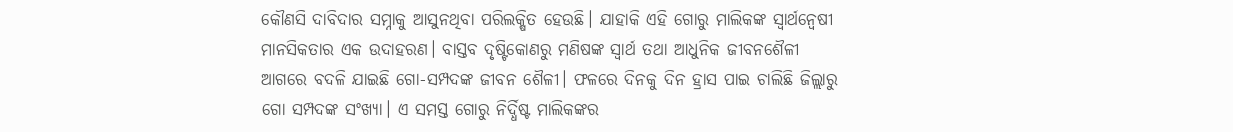କୌଣସି ଦାବିଦାର ସମ୍ନାକୁ ଆସୁନଥିବା ପରିଲକ୍ଷିତ ହେଉଛି। ଯାହାକି ଏହି ଗୋରୁ ମାଲିକଙ୍କ ସ୍ୱାର୍ଥନ୍ୱେଷୀ ମାନସିକତାର ଏକ ଉଦାହରଣ। ବାସ୍ତବ ଦୃଷ୍ଟିକୋଣରୁ ମଣିଷଙ୍କ ସ୍ୱାର୍ଥ ତଥା ଆଧୁନିକ ଜୀବନଶୈଳୀ ଆଗରେ ବଦଳି ଯାଇଛି ଗୋ-ସମ୍ପଦଙ୍କ ଜୀବନ ଶୈଳୀ। ଫଳରେ ଦିନକୁ ଦିନ ହ୍ରାସ ପାଇ ଚାଲିଛି ଜିଲ୍ଲାରୁ ଗୋ ସମ୍ପଦଙ୍କ ସଂଖ୍ୟା। ଏ ସମସ୍ତ ଗୋରୁ ନିର୍ଦ୍ଧିଷ୍ଟ ମାଲିକଙ୍କର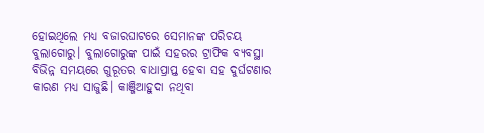ହୋଇଥିଲେ ମଧ୍ୟ ବଜାରଘାଟରେ ସେମାନଙ୍କ ପରିଚୟ ବୁଲାଗୋରୁ। ବୁଲାଗୋରୁଙ୍କ ପାଇଁ ସହରର ଟ୍ରାଫିକ ବ୍ୟବସ୍ଥା ବିଭିନ୍ନ ସମୟରେ ଗୁରୂତର ବାଧାପ୍ରାପ୍ତ ହେବା ସହ ଦୁର୍ଘଟଣାର କାରଣ ମଧ୍ୟ ସାଜୁଛି। କାଞ୍ଜିଆହୁଦା ନଥିବା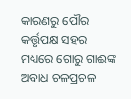କାରଣରୁ ପୌର କର୍ତ୍ତୃପକ୍ଷ ସହର ମଧ୍ୟରେ ଗୋରୁ ଗାଈଙ୍କ ଅବାଧ ଚଳପ୍ରଚଳ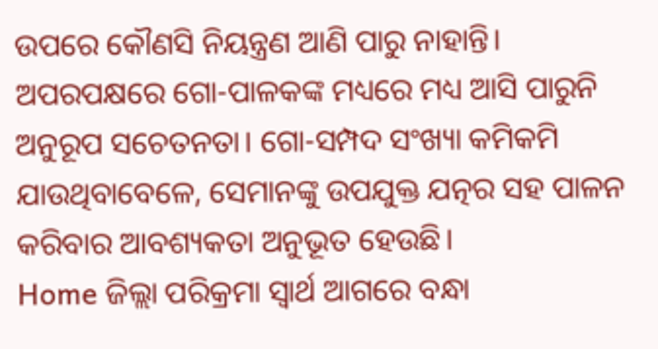ଉପରେ କୌଣସି ନିୟନ୍ତ୍ରଣ ଆଣି ପାରୁ ନାହାନ୍ତି। ଅପରପକ୍ଷରେ ଗୋ-ପାଳକଙ୍କ ମଧ୍ୟରେ ମଧ୍ୟ ଆସି ପାରୁନି ଅନୁରୂପ ସଚେତନତା। ଗୋ-ସମ୍ପଦ ସଂଖ୍ୟା କମିକମି ଯାଉଥିବାବେଳେ, ସେମାନଙ୍କୁ ଉପଯୁକ୍ତ ଯତ୍ନର ସହ ପାଳନ କରିବାର ଆବଶ୍ୟକତା ଅନୁଭୂତ ହେଉଛି।
Home ଜିଲ୍ଲା ପରିକ୍ରମା ସ୍ୱାର୍ଥ ଆଗରେ ବନ୍ଧା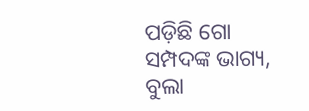ପଡ଼ିଛି ଗୋ ସମ୍ପଦଙ୍କ ଭାଗ୍ୟ, ବୁଲା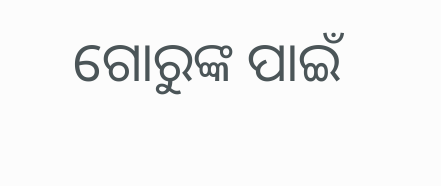ଗୋରୁଙ୍କ ପାଇଁ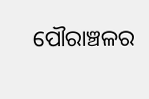ପୌରାଞ୍ଚଳର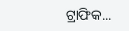ଟ୍ରାଫିକ...